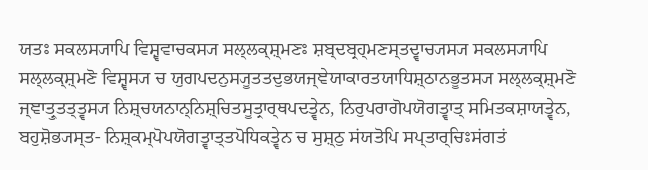ਯਤਃ ਸਕਲਸ੍ਯਾਪਿ ਵਿਸ਼੍ਵਵਾਚਕਸ੍ਯ ਸਲ੍ਲਕ੍ਸ਼੍ਮਣਃ ਸ਼ਬ੍ਦਬ੍ਰਹ੍ਮਣਸ੍ਤਦ੍ਵਾਚ੍ਯਸ੍ਯ ਸਕਲਸ੍ਯਾਪਿ ਸਲ੍ਲਕ੍ਸ਼੍ਮਣੋ ਵਿਸ਼੍ਵਸ੍ਯ ਚ ਯੁਗਪਦਨੁਸ੍ਯੂਤਤਦੁਭਯਜ੍ਞੇਯਾਕਾਰਤਯਾਧਿਸ਼੍ਠਾਨਭੂਤਸ੍ਯ ਸਲ੍ਲਕ੍ਸ਼੍ਮਣੋ ਜ੍ਞਾਤ੍ਰੁਤਤ੍ਤ੍ਵਸ੍ਯ ਨਿਸ਼੍ਚਯਨਾਨ੍ਨਿਸ਼੍ਚਿਤਸੂਤ੍ਰਾਰ੍ਥਪਦਤ੍ਵੇਨ, ਨਿਰੁਪਰਾਗੋਪਯੋਗਤ੍ਵਾਤ੍ ਸਮਿਤਕਸ਼ਾਯਤ੍ਵੇਨ, ਬਹੁਸ਼ੋਭ੍ਯਸ੍ਤ- ਨਿਸ਼੍ਕਮ੍ਪੋਪਯੋਗਤ੍ਵਾਤ੍ਤਪੋਧਿਕਤ੍ਵੇਨ ਚ ਸੁਸ਼੍ਠੁ ਸਂਯਤੋਪਿ ਸਪ੍ਤਾਰ੍ਚਿਃਸਂਗਤਂ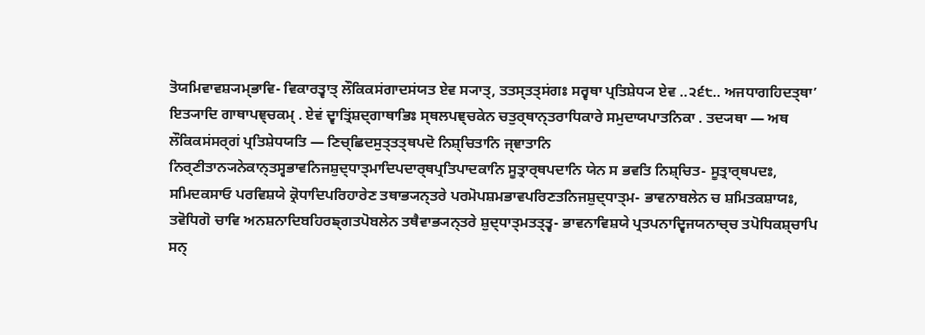ਤੋਯਮਿਵਾਵਸ਼੍ਯਮ੍ਭਾਵਿ- ਵਿਕਾਰਤ੍ਵਾਤ੍ ਲੌਕਿਕਸਂਗਾਦਸਂਯਤ ਏਵ ਸ੍ਯਾਤ੍, ਤਤਸ੍ਤਤ੍ਸਂਗਃ ਸਰ੍ਵਥਾ ਪ੍ਰਤਿਸ਼ੇਧ੍ਯ ਏਵ ..੨੬੮.. ਅਜਧਾਗਹਿਦਤ੍ਥਾ’ ਇਤ੍ਯਾਦਿ ਗਾਥਾਪਞ੍ਚਕਮ੍ . ਏਵਂ ਦ੍ਵਾਤ੍ਰਿਂਸ਼ਦ੍ਗਾਥਾਭਿਃ ਸ੍ਥਲਪਞ੍ਚਕੇਨ ਚਤੁਰ੍ਥਾਨ੍ਤਰਾਧਿਕਾਰੇ ਸਮੁਦਾਯਪਾਤਨਿਕਾ . ਤਦ੍ਯਥਾ — ਅਥ ਲੌਕਿਕਸਂਸਰ੍ਗਂ ਪ੍ਰਤਿਸ਼ੇਧਯਤਿ — ਣਿਚ੍ਛਿਦਸੁਤ੍ਤਤ੍ਥਪਦੋ ਨਿਸ਼੍ਚਿਤਾਨਿ ਜ੍ਞਾਤਾਨਿ ਨਿਰ੍ਣੀਤਾਨ੍ਯਨੇਕਾਨ੍ਤਸ੍ਵਭਾਵਨਿਜਸ਼ੁਦ੍ਧਾਤ੍ਮਾਦਿਪਦਾਰ੍ਥਪ੍ਰਤਿਪਾਦਕਾਨਿ ਸੂਤ੍ਰਾਰ੍ਥਪਦਾਨਿ ਯੇਨ ਸ ਭਵਤਿ ਨਿਸ਼੍ਚਿਤ- ਸੂਤ੍ਰਾਰ੍ਥਪਦਃ, ਸਮਿਦਕਸਾਓ ਪਰਵਿਸ਼ਯੇ ਕ੍ਰੋਧਾਦਿਪਰਿਹਾਰੇਣ ਤਥਾਭ੍ਯਨ੍ਤਰੇ ਪਰਮੋਪਸ਼ਮਭਾਵਪਰਿਣਤਨਿਜਸ਼ੁਦ੍ਧਾਤ੍ਮ- ਭਾਵਨਾਬਲੇਨ ਚ ਸ਼ਮਿਤਕਸ਼ਾਯਃ, ਤਵੋਧਿਗੋ ਚਾਵਿ ਅਨਸ਼ਨਾਦਿਬਹਿਰਙ੍ਗਤਪੋਬਲੇਨ ਤਥੈਵਾਭ੍ਯਨ੍ਤਰੇ ਸ਼ੁਦ੍ਧਾਤ੍ਮਤਤ੍ਤ੍ਵ- ਭਾਵਨਾਵਿਸ਼ਯੇ ਪ੍ਰਤਪਨਾਦ੍ਵਿਜਯਨਾਚ੍ਚ ਤਪੋਧਿਕਸ਼੍ਚਾਪਿ ਸਨ੍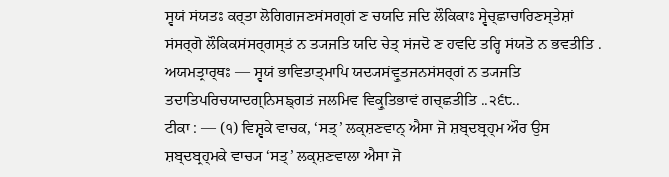ਸ੍ਵਯਂ ਸਂਯਤਃ ਕਰ੍ਤਾ ਲੋਗਿਗਜਣਸਂਸਗ੍ਗਂ ਣ ਚਯਦਿ ਜਦਿ ਲੌਕਿਕਾਃ ਸ੍ਵੇਚ੍ਛਾਚਾਰਿਣਸ੍ਤੇਸ਼ਾਂ ਸਂਸਰ੍ਗੋ ਲੌਕਿਕਸਂਸਰ੍ਗਸ੍ਤਂ ਨ ਤ੍ਯਜਤਿ ਯਦਿ ਚੇਤ੍ ਸਂਜਦੋ ਣ ਹਵਦਿ ਤਰ੍ਹਿ ਸਂਯਤੋ ਨ ਭਵਤੀਤਿ . ਅਯਮਤ੍ਰਾਰ੍ਥਃ — ਸ੍ਵਯਂ ਭਾਵਿਤਾਤ੍ਮਾਪਿ ਯਦ੍ਯਸਂਵ੍ਰੁਤਜਨਸਂਸਰ੍ਗਂ ਨ ਤ੍ਯਜਤਿ ਤਦਾਤਿਪਰਿਚਯਾਦਗ੍ਨਿਸਙ੍ਗਤਂ ਜਲਮਿਵ ਵਿਕ੍ਰੁਤਿਭਾਵਂ ਗਚ੍ਛਤੀਤਿ ..੨੬੮..
ਟੀਕਾ : — (੧) ਵਿਸ਼੍ਵਕੇ ਵਾਚਕ, ‘ਸਤ੍’ ਲਕ੍ਸ਼ਣਵਾਨ੍ ਐਸਾ ਜੋ ਸ਼ਬ੍ਦਬ੍ਰਹ੍ਮ ਔਰ ਉਸ ਸ਼ਬ੍ਦਬ੍ਰਹ੍ਮਕੇ ਵਾਚ੍ਯ ‘ਸਤ੍’ ਲਕ੍ਸ਼ਣਵਾਲਾ ਐਸਾ ਜੋ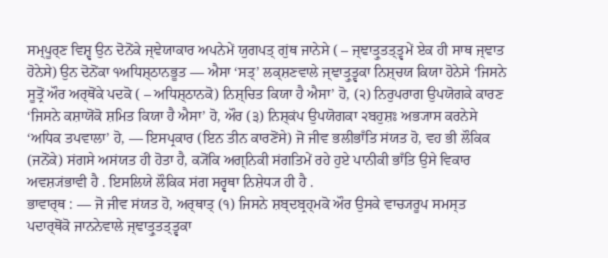ਸਮ੍ਪੂਰ੍ਣ ਵਿਸ਼੍ਵ ਉਨ ਦੋਨੋਂਕੇ ਜ੍ਞੇਯਾਕਾਰ ਅਪਨੇਮੇਂ ਯੁਗਪਤ੍ ਗੁਂਥ ਜਾਨੇਸੇ ( – ਜ੍ਞਾਤ੍ਰੁਤਤ੍ਤ੍ਵਮੇਂ ਏਕ ਹੀ ਸਾਥ ਜ੍ਞਾਤ ਹੋਨੇਸੇ) ਉਨ ਦੋਨੋਂਕਾ ੧ਅਧਿਸ਼੍ਠਾਨਭੂਤ — ਐਸਾ ‘ਸਤ੍’ ਲਕ੍ਸ਼ਣਵਾਲੇ ਜ੍ਞਾਤ੍ਰੁਤ੍ਵਕਾ ਨਿਸ਼੍ਚਯ ਕਿਯਾ ਹੋਨੇਸੇ ‘ਜਿਸਨੇ ਸੂਤ੍ਰੋਂ ਔਰ ਅਰ੍ਥੋਂਕੇ ਪਦਕੋ ( – ਅਧਿਸ਼੍ਠਾਨਕੋ) ਨਿਸ਼੍ਚਿਤ ਕਿਯਾ ਹੈ ਐਸਾ’ ਹੋ, (੨) ਨਿਰੁਪਰਾਗ ਉਪਯੋਗਕੇ ਕਾਰਣ ‘ਜਿਸਨੇ ਕਸ਼ਾਯੋਂਕੋ ਸ਼ਮਿਤ ਕਿਯਾ ਹੈ ਐਸਾ’ ਹੋ, ਔਰ (੩) ਨਿਸ਼੍ਕਂਪ ਉਪਯੋਗਕਾ ੨ਬਹੁਸ਼ਃ ਅਭ੍ਯਾਸ ਕਰਨੇਸੇ ‘ਅਧਿਕ ਤਪਵਾਲਾ’ ਹੋ, — ਇਸਪ੍ਰਕਾਰ (ਇਨ ਤੀਨ ਕਾਰਣੋਂਸੇ) ਜੋ ਜੀਵ ਭਲੀਭਾਁਤਿ ਸਂਯਤ ਹੋ, ਵਹ ਭੀ ਲੌਕਿਕ (ਜਨੋਂਕੇ) ਸਂਗਸੇ ਅਸਂਯਤ ਹੀ ਹੋਤਾ ਹੈ, ਕ੍ਯੋਂਕਿ ਅਗ੍ਨਿਕੀ ਸਂਗਤਿਮੇਂ ਰਹੇ ਹੁਏ ਪਾਨੀਕੀ ਭਾਁਤਿ ਉਸੇ ਵਿਕਾਰ ਅਵਸ਼੍ਯਂਭਾਵੀ ਹੈ . ਇਸਲਿਯੇ ਲੌਕਿਕ ਸਂਗ ਸਰ੍ਵਥਾ ਨਿਸ਼ੇਧ੍ਯ ਹੀ ਹੈ .
ਭਾਵਾਰ੍ਥ : — ਜੋ ਜੀਵ ਸਂਯਤ ਹੋ, ਅਰ੍ਥਾਤ੍ (੧) ਜਿਸਨੇ ਸ਼ਬ੍ਦਬ੍ਰਹ੍ਮਕੋ ਔਰ ਉਸਕੇ ਵਾਚ੍ਯਰੂਪ ਸਮਸ੍ਤ ਪਦਾਰ੍ਥੋਂਕੋ ਜਾਨਨੇਵਾਲੇ ਜ੍ਞਾਤ੍ਰੁਤਤ੍ਤ੍ਵਕਾ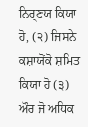ਨਿਰ੍ਣਯ ਕਿਯਾ ਹੋ, (੨) ਜਿਸਨੇ ਕਸ਼ਾਯੋਂਕੋ ਸ਼ਮਿਤ ਕਿਯਾ ਹੋ (੩) ਔਰ ਜੋ ਅਧਿਕ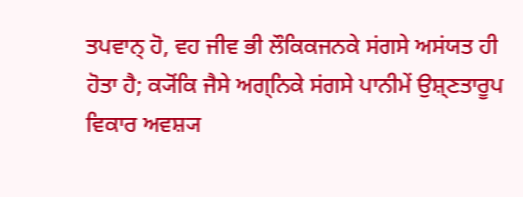ਤਪਵਾਨ੍ ਹੋ, ਵਹ ਜੀਵ ਭੀ ਲੌਕਿਕਜਨਕੇ ਸਂਗਸੇ ਅਸਂਯਤ ਹੀ ਹੋਤਾ ਹੈ; ਕ੍ਯੋਂਕਿ ਜੈਸੇ ਅਗ੍ਨਿਕੇ ਸਂਗਸੇ ਪਾਨੀਮੇਂ ਉਸ਼੍ਣਤਾਰੂਪ ਵਿਕਾਰ ਅਵਸ਼੍ਯ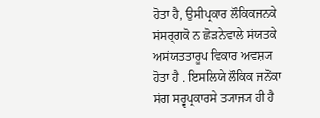ਹੋਤਾ ਹੈ, ਉਸੀਪ੍ਰਕਾਰ ਲੌਕਿਕਜਨਕੇ ਸਂਸਰ੍ਗਕੋ ਨ ਛੋੜਨੇਵਾਲੇ ਸਂਯਤਕੇ ਅਸਂਯਤਤਾਰੂਪ ਵਿਕਾਰ ਅਵਸ਼੍ਯ ਹੋਤਾ ਹੈ . ਇਸਲਿਯੇ ਲੌਕਿਕ ਜਨੋਂਕਾ ਸਂਗ ਸਰ੍ਵਪ੍ਰਕਾਰਸੇ ਤ੍ਯਾਜ੍ਯ ਹੀ ਹੈ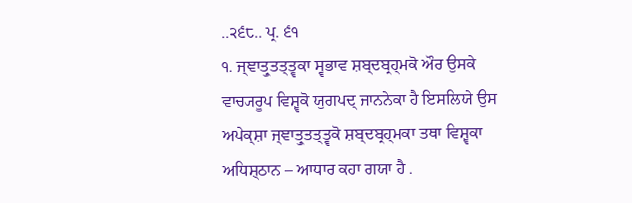..੨੬੮.. ਪ੍ਰ. ੬੧
੧. ਜ੍ਞਾਤ੍ਰੁਤਤ੍ਤ੍ਵਕਾ ਸ੍ਵਭਾਵ ਸ਼ਬ੍ਦਬ੍ਰਹ੍ਮਕੋ ਔਰ ਉਸਕੇ ਵਾਚ੍ਯਰੂਪ ਵਿਸ਼੍ਵਕੋ ਯੁਗਪਦ੍ ਜਾਨਨੇਕਾ ਹੈ ਇਸਲਿਯੇ ਉਸ ਅਪੇਕ੍ਸ਼ਾ ਜ੍ਞਾਤ੍ਰੁਤਤ੍ਤ੍ਵਕੋ ਸ਼ਬ੍ਦਬ੍ਰਹ੍ਮਕਾ ਤਥਾ ਵਿਸ਼੍ਵਕਾ ਅਧਿਸ਼੍ਠਾਨ – ਆਧਾਰ ਕਹਾ ਗਯਾ ਹੈ .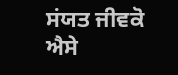ਸਂਯਤ ਜੀਵਕੋ ਐਸੇ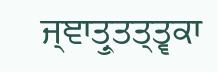ਜ੍ਞਾਤ੍ਰੁਤਤ੍ਤ੍ਵਕਾ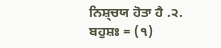ਨਿਸ਼੍ਚਯ ਹੋਤਾ ਹੈ .੨. ਬਹੁਸ਼ਃ = (੧)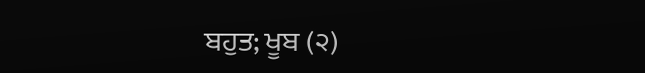ਬਹੁਤ; ਖੂਬ (੨)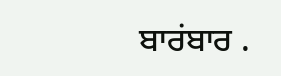ਬਾਰਂਬਾਰ .